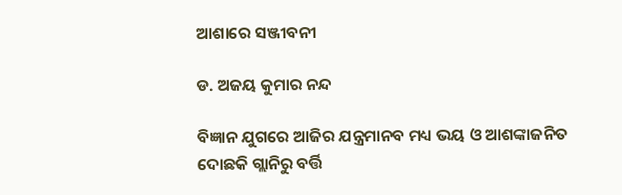ଆଶାରେ ସଞ୍ଜୀବନୀ

ଡ. ଅଜୟ କୁମାର ନନ୍ଦ

ବିଜ୍ଞାନ ଯୁଗରେ ଆଜିର ଯନ୍ତ୍ରମାନବ ମଧ୍ୟ ଭୟ ଓ ଆଶଙ୍କାଜନିତ ଦୋଛକି ଗ୍ଲାନିରୁ ବର୍ତ୍ତି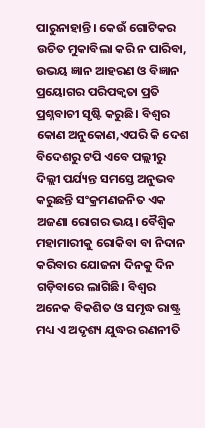ପାରୁନାହାନ୍ତି। କେଉଁ ଗୋଟିକର ଉଚିତ ମୁକାବିଲା କରି ନ ପାରିବା, ଉଭୟ ଜ୍ଞାନ ଆହରଣ ଓ ବିଜ୍ଞାନ ପ୍ରୟୋଗର ପରିପକ୍ୱତା ପ୍ରତି ପ୍ରଶ୍ନବାଚୀ ସୃଷ୍ଟି କରୁଛି। ବିଶ୍ୱର କୋଣ ଅନୁକୋଣ,ଏପରି କି ଦେଶ ବିଦେଶରୁ ଟପି ଏବେ ପଲ୍ଲୀରୁ ଦିଲ୍ଲୀ ପର୍ଯ୍ୟନ୍ତ ସମସ୍ତେ ଅନୁଭବ କରୁଛନ୍ତି ସଂକ୍ରମଣଜନିତ ଏକ ଅଜଣା ରୋଗର ଭୟ। ବୈଶ୍ବିକ ମହାମାରୀକୁ ରୋକିବା ବା ନିଦାନ କରିବାର ଯୋଜନା ଦିନକୁ ଦିନ ଗଡ଼ିବାରେ ଲାଗିଛି। ବିଶ୍ୱର ଅନେକ ବିକଶିତ ଓ ସମୃଦ୍ଧ ରାଷ୍ଟ୍ର ମଧ୍ୟ ଏ ଅଦୃଶ୍ୟ ଯୁଦ୍ଧର ରଣନୀତି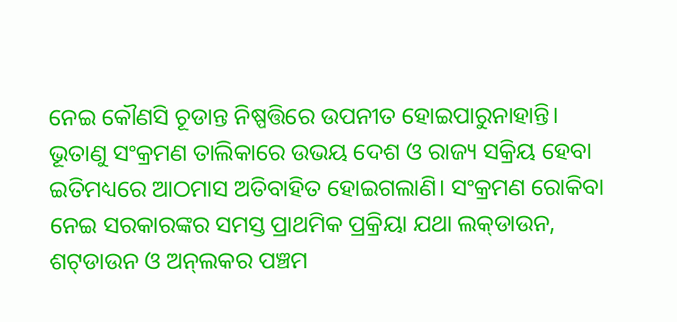ନେଇ କୌଣସି ଚୂଡାନ୍ତ ନିଷ୍ପତ୍ତିରେ ଉପନୀତ ହୋଇପାରୁନାହାନ୍ତି।
ଭୂତାଣୁ ସଂକ୍ରମଣ ତାଲିକାରେ ଉଭୟ ଦେଶ ଓ ରାଜ୍ୟ ସକ୍ରିୟ ହେବା ଇତିମଧ୍ୟରେ ଆଠମାସ ଅତିବାହିତ ହୋଇଗଲାଣି। ସଂକ୍ରମଣ ରୋକିବା ନେଇ ସରକାରଙ୍କର ସମସ୍ତ ପ୍ରାଥମିକ ପ୍ରକ୍ରିୟା ଯଥା ଲକ୍‌ଡାଉନ, ଶଟ୍‌ଡାଉନ ଓ ଅନ୍‌ଲକର ପଞ୍ଚମ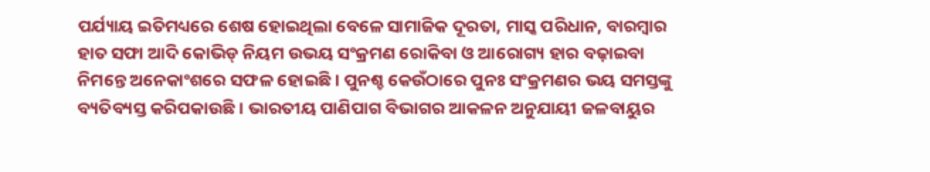ପର୍ଯ୍ୟାୟ ଇତିମଧ୍ୟରେ ଶେଷ ହୋଇଥିଲା ବେଳେ ସାମାଜିକ ଦୂରତା, ମାସ୍କ ପରିଧାନ, ବାରମ୍ବାର ହାତ ସଫା ଆଦି କୋଭିଡ୍‌ ନିୟମ ଉଭୟ ସଂକ୍ରମଣ ରୋକିବା ଓ ଆରୋଗ୍ୟ ହାର ବଢ଼ାଇବା ନିମନ୍ତେ ଅନେକାଂଶରେ ସଫଳ ହୋଇଛି। ପୁନଶ୍ଚ କେଉଁଠାରେ ପୁନଃ ସଂକ୍ରମଣର ଭୟ ସମସ୍ତଙ୍କୁ ବ୍ୟତିବ୍ୟସ୍ତ କରିପକାଉଛି। ଭାରତୀୟ ପାଣିପାଗ ବିଭାଗର ଆକଳନ ଅନୁଯାୟୀ ଜଳବାୟୁର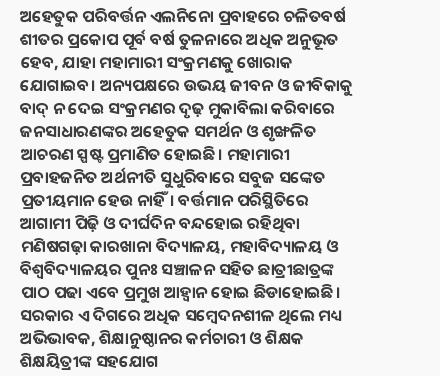ଅହେତୁକ ପରିବର୍ତ୍ତନ ଏଲନିନୋ ପ୍ରବାହରେ ଚଳିତବର୍ଷ ଶୀତର ପ୍ରକୋପ ପୂର୍ବ ବର୍ଷ ତୁଳନାରେ ଅଧିକ ଅନୁଭୂତ ହେବ, ଯାହା ମହାମାରୀ ସଂକ୍ରମଣକୁ ଖୋରାକ ଯୋଗାଇବ। ଅନ୍ୟପକ୍ଷରେ ଉଭୟ ଜୀବନ ଓ ଜୀବିକାକୁ ବାଦ୍‌ ନ ଦେଇ ସଂକ୍ରମଣର ଦୃଢ଼ ମୁକାବିଲା କରିବାରେ ଜନସାଧାରଣଙ୍କର ଅହେତୁକ ସମର୍ଥନ ଓ ଶୃଙ୍ଖଳିତ ଆଚରଣ ସ୍ପଷ୍ଟ ପ୍ରମାଣିତ ହୋଇଛି। ମହାମାରୀ ପ୍ରବାହଜନିତ ଅର୍ଥନୀତି ସୁଧୁରିବାରେ ସବୁଜ ସଙ୍କେତ ପ୍ରତୀୟମାନ ହେଉ ନାହିଁ। ବର୍ତ୍ତମାନ ପରିସ୍ଥିତିରେ ଆଗାମୀ ପିଢ଼ି ଓ ଦୀର୍ଘଦିନ ବନ୍ଦହୋଇ ରହିଥିବା ମଣିଷଗଢ଼ା କାରଖାନା ବିଦ୍ୟାଳୟ, ମହାବିଦ୍ୟାଳୟ ଓ ବିଶ୍ୱବିଦ୍ୟାଳୟର ପୁନଃ ସଞ୍ଚାଳନ ସହିତ ଛାତ୍ରୀଛାତ୍ରଙ୍କ ପାଠ ପଢା ଏବେ ପ୍ରମୁଖ ଆହ୍ବାନ ହୋଇ ଛିଡାହୋଇଛି। ସରକାର ଏ ଦିଗରେ ଅଧିକ ସମ୍ବେଦନଶୀଳ ଥିଲେ ମଧ୍ୟ ଅଭିଭାବକ, ଶିକ୍ଷାନୁଷ୍ଠାନର କର୍ମଚାରୀ ଓ ଶିକ୍ଷକ ଶିକ୍ଷୟିତ୍ରୀଙ୍କ ସହଯୋଗ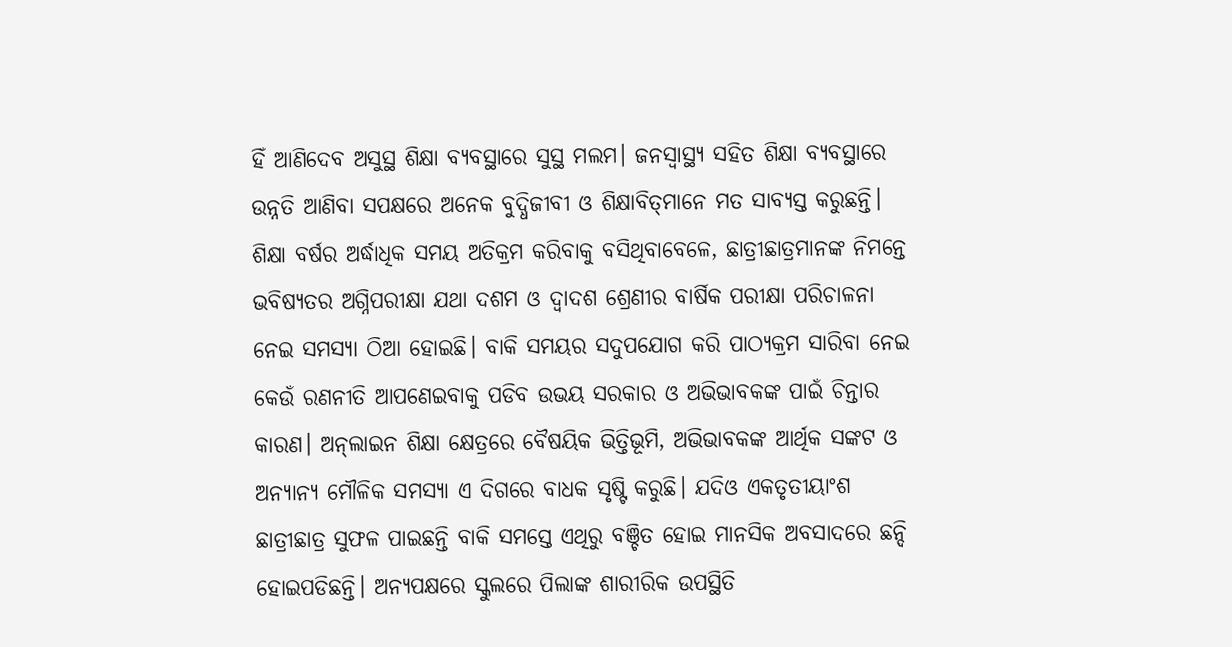ହିଁ ଆଣିଦେବ ଅସୁସ୍ଥ ଶିକ୍ଷା ବ୍ୟବସ୍ଥାରେ ସୁସ୍ଥ ମଲମ। ଜନସ୍ବାସ୍ଥ୍ୟ ସହିତ ଶିକ୍ଷା ବ୍ୟବସ୍ଥାରେ ଉନ୍ନତି ଆଣିବା ସପକ୍ଷରେ ଅନେକ ବୁଦ୍ଧିଜୀବୀ ଓ ଶିକ୍ଷାବିତ୍‌ମାନେ ମତ ସାବ୍ୟସ୍ତ କରୁଛନ୍ତି। ଶିକ୍ଷା ବର୍ଷର ଅର୍ଦ୍ଧାଧିକ ସମୟ ଅତିକ୍ରମ କରିବାକୁ ବସିଥିବାବେଳେ, ଛାତ୍ରୀଛାତ୍ରମାନଙ୍କ ନିମନ୍ତେ ଭବିଷ୍ୟତର ଅଗ୍ନିପରୀକ୍ଷା ଯଥା ଦଶମ ଓ ଦ୍ୱାଦଶ ଶ୍ରେଣୀର ବାର୍ଷିକ ପରୀକ୍ଷା ପରିଚାଳନା ନେଇ ସମସ୍ୟା ଠିଆ ହୋଇଛି। ବାକି ସମୟର ସଦୁପଯୋଗ କରି ପାଠ୍ୟକ୍ରମ ସାରିବା ନେଇ କେଉଁ ରଣନୀତି ଆପଣେଇବାକୁ ପଡିବ ଉଭୟ ସରକାର ଓ ଅଭିଭାବକଙ୍କ ପାଇଁ ଚିନ୍ତାର କାରଣ। ଅନ୍‌ଲାଇନ ଶିକ୍ଷା କ୍ଷେତ୍ରରେ ବୈଷୟିକ ଭିତ୍ତିଭୂମି, ଅଭିଭାବକଙ୍କ ଆର୍ଥିକ ସଙ୍କଟ ଓ ଅନ୍ୟାନ୍ୟ ମୌଳିକ ସମସ୍ୟା ଏ ଦିଗରେ ବାଧକ ସୃଷ୍ଟି କରୁଛି। ଯଦିଓ ଏକତୃତୀୟାଂଶ ଛାତ୍ରୀଛାତ୍ର ସୁଫଳ ପାଇଛନ୍ତି ବାକି ସମସ୍ତେ ଏଥିରୁ ବଞ୍ଚିତ ହୋଇ ମାନସିକ ଅବସାଦରେ ଛନ୍ଦି ହୋଇପଡିଛନ୍ତି। ଅନ୍ୟପକ୍ଷରେ ସ୍କୁଲରେ ପିଲାଙ୍କ ଶାରୀରିକ ଉପସ୍ଥିତି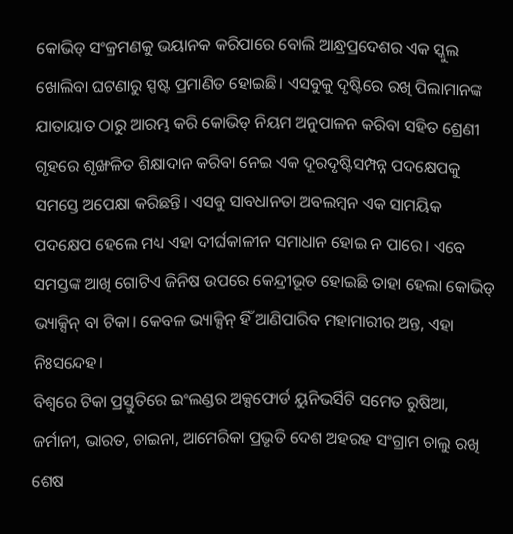କୋଭିଡ୍‌ ସଂକ୍ରମଣକୁ ଭୟାନକ କରିପାରେ ବୋଲି ଆନ୍ଧ୍ରପ୍ରଦେଶର ଏକ ସ୍କୁଲ ଖୋଲିବା ଘଟଣାରୁ ସ୍ପଷ୍ଟ ପ୍ରମାଣିତ ହୋଇଛି। ଏସବୁକୁ ଦୃଷ୍ଟିରେ ରଖି ପିଲାମାନଙ୍କ ଯାତାୟାତ ଠାରୁ ଆରମ୍ଭ କରି କୋଭିଡ୍‌ ନିୟମ ଅନୁପାଳନ କରିବା ସହିତ ଶ୍ରେଣୀ ଗୃହରେ ଶୃଙ୍ଖଳିତ ଶିକ୍ଷାଦାନ କରିବା ନେଇ ଏକ ଦୂରଦୃଷ୍ଟିସମ୍ପନ୍ନ ପଦକ୍ଷେପକୁ ସମସ୍ତେ ଅପେକ୍ଷା କରିଛନ୍ତି। ଏସବୁ ସାବଧାନତା ଅବଲମ୍ବନ ଏକ ସାମୟିକ ପଦକ୍ଷେପ ହେଲେ ମଧ୍ୟ ଏହା ଦୀର୍ଘକାଳୀନ ସମାଧାନ ହୋଇ ନ ପାରେ। ଏବେ ସମସ୍ତଙ୍କ ଆଖି ଗୋଟିଏ ଜିନିଷ ଉପରେ କେନ୍ଦ୍ରୀଭୂତ ହୋଇଛି ତାହା ହେଲା କୋଭିଡ୍‌ ଭ୍ୟାକ୍ସିନ୍‌ ବା ଟିକା। କେବଳ ଭ୍ୟାକ୍ସିନ୍‌ ହିଁ ଆଣିପାରିବ ମହାମାରୀର ଅନ୍ତ, ଏହା ନିଃସନ୍ଦେହ।
ବିଶ୍ୱରେ ଟିକା ପ୍ରସ୍ତୁତିରେ ଇଂଲଣ୍ଡର ଅକ୍ସଫୋର୍ଡ ୟୁନିଭର୍ସିଟି ସମେତ ରୁଷିଆ, ଜର୍ମାନୀ, ଭାରତ, ଚାଇନା, ଆମେରିକା ପ୍ରଭୃତି ଦେଶ ଅହରହ ସଂଗ୍ରାମ ଚାଲୁ ରଖି ଶେଷ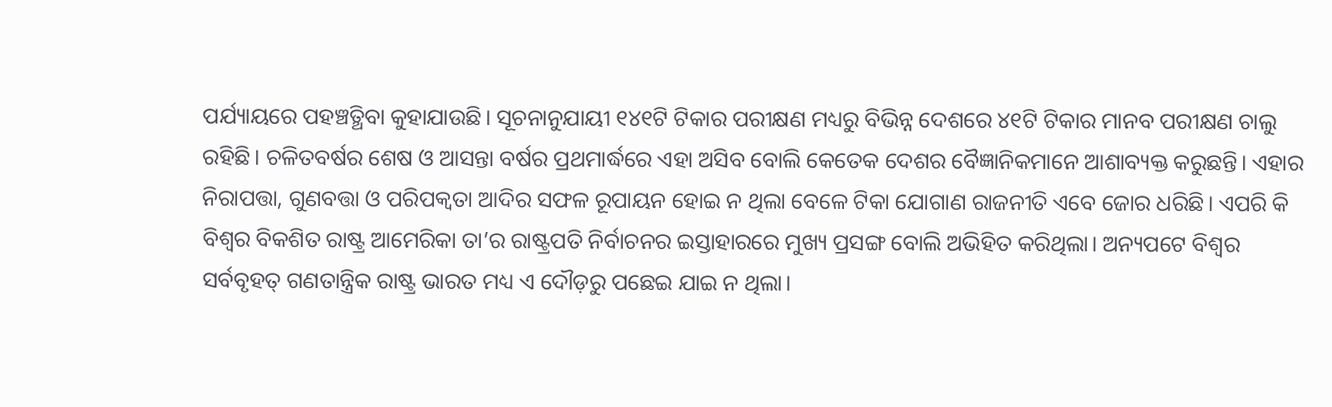ପର୍ଯ୍ୟାୟରେ ପହଞ୍ଚତ୍ଥିବା କୁହାଯାଉଛି। ସୂଚନାନୁଯାୟୀ ୧୪୧ଟି ଟିକାର ପରୀକ୍ଷଣ ମଧ୍ୟରୁ ବିଭିନ୍ନ ଦେଶରେ ୪୧ଟି ଟିକାର ମାନବ ପରୀକ୍ଷଣ ଚାଲୁ ରହିଛି। ଚଳିତବର୍ଷର ଶେଷ ଓ ଆସନ୍ତା ବର୍ଷର ପ୍ରଥମାର୍ଦ୍ଧରେ ଏହା ଅସିବ ବୋଲି କେତେକ ଦେଶର ବୈଜ୍ଞାନିକମାନେ ଆଶାବ୍ୟକ୍ତ କରୁଛନ୍ତି। ଏହାର ନିରାପତ୍ତା, ଗୁଣବତ୍ତା ଓ ପରିପକ୍ୱତା ଆଦିର ସଫଳ ରୂପାୟନ ହୋଇ ନ ଥିଲା ବେଳେ ଟିକା ଯୋଗାଣ ରାଜନୀତି ଏବେ ଜୋର ଧରିଛି। ଏପରି କି ବିଶ୍ୱର ବିକଶିତ ରାଷ୍ଟ୍ର ଆମେରିକା ତା’ର ରାଷ୍ଟ୍ରପତି ନିର୍ବାଚନର ଇସ୍ତାହାରରେ ମୁଖ୍ୟ ପ୍ରସଙ୍ଗ ବୋଲି ଅଭିହିତ କରିଥିଲା। ଅନ୍ୟପଟେ ବିଶ୍ୱର ସର୍ବବୃହତ୍‌ ଗଣତାନ୍ତ୍ରିକ ରାଷ୍ଟ୍ର ଭାରତ ମଧ୍ୟ ଏ ଦୌଡ଼ରୁ ପଛେଇ ଯାଇ ନ ଥିଲା।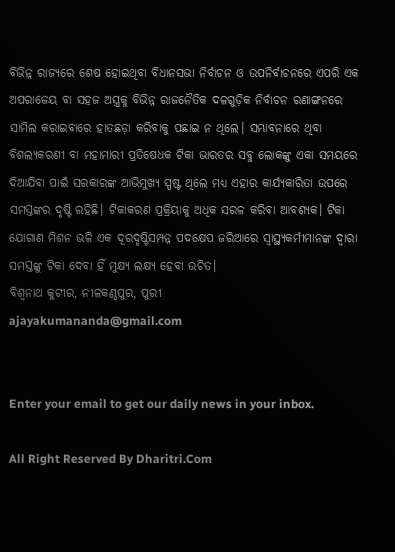ବିଭିନ୍ନ ରାଜ୍ୟରେ ଶେଷ ହୋଇଥିବା ବିଧାନସଭା ନିର୍ବାଚନ ଓ ଉପନିର୍ବାଚନରେ ଏପରି ଏକ ଅପରାଜେୟ ବା ସହଜ ଅସ୍ତ୍ରକୁ ବିଭିନ୍ନ ରାଜନୈତିକ ଦଳଗୁଡ଼ିକ ନିର୍ବାଚନ ରଣାଙ୍ଗନରେ ସାମିଲ କରାଇବାରେ ହାତଛଡ଼ା କରିବାକୁ ପଛାଇ ନ ଥିଲେ। ସମ୍ଭାବନାରେ ଥିବା ବିଶଲ୍ୟକରଣୀ ବା ମହାମାରୀ ପ୍ରତିଷେଧକ ଟିକା ଭାରତର ସବୁ ଲୋକଙ୍କୁ ଏକା ସମୟରେ ଦିଆଯିବା ପାଇଁ ସରକାରଙ୍କ ଆଭିମୁଖ୍ୟ ସ୍ପଷ୍ଟ ଥିଲେ ମଧ୍ୟ ଏହାର କାର୍ଯ୍ୟକାରିତା ଉପରେ ସମସ୍ତଙ୍କର ଦୃଷ୍ଟି ରହିଛି। ଟିକାକରଣ ପ୍ରକ୍ରିୟାକୁ ଅଧିକ ସରଳ କରିବା ଆବଶ୍ୟକ। ଟିକା ଯୋଗାଣ ମିଶନ ଭଳି ଏକ ଦୂରଦୃଷ୍ଟିସମ୍ପନ୍ନ ପଦକ୍ଷେପ ଜରିଆରେ ସ୍ବାସ୍ଥ୍ୟକର୍ମୀମାନଙ୍କ ଦ୍ୱାରା ସମସ୍ତଙ୍କୁ ଟିକା ଦେବା ହିଁ ମୁକ୍ଷ୍ୟ ଲକ୍ଷ୍ୟ ହେବା ଉଚିତ।
ବିଶ୍ୱନାଥ କୁଟୀର, ନୀଳକଣ୍ଠପୁର, ପୁରୀ
ajayakumananda@gmail.com


Enter your email to get our daily news in your inbox.

All Right Reserved By Dharitri.Com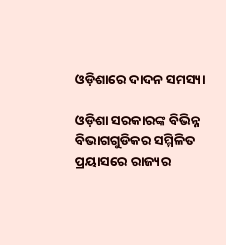ଓଡ଼ିଶାରେ ଦାଦନ ସମସ୍ୟା

ଓଡ଼ିଶା ସରକାରଙ୍କ ବିଭିନ୍ନ ବିଭାଗଗୁଡିକର ସମ୍ମିଳିତ ପ୍ରୟାସରେ ରାଜ୍ୟର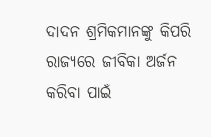ଦାଦନ ଶ୍ରମିକମାନଙ୍କୁ କିପରି ରାଜ୍ୟରେ ଜୀବିକା ଅର୍ଜନ କରିବା ପାଇଁ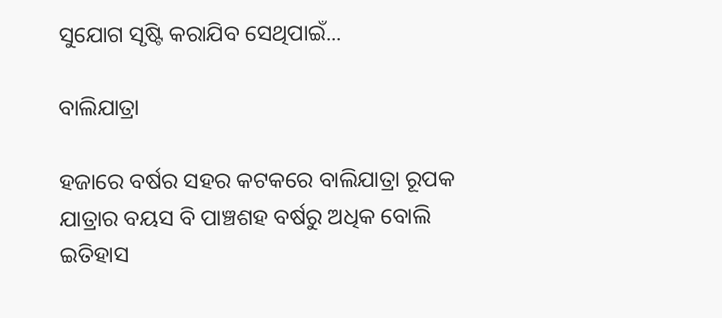ସୁଯୋଗ ସୃଷ୍ଟି କରାଯିବ ସେଥିପାଇଁ...

ବାଲିଯାତ୍ରା

ହଜାରେ ବର୍ଷର ସହର କଟକରେ ବାଲିଯାତ୍ରା ରୂପକ ଯାତ୍ରାର ବୟସ ବି ପାଞ୍ଚଶହ ବର୍ଷରୁ ଅଧିକ ବୋଲି ଇତିହାସ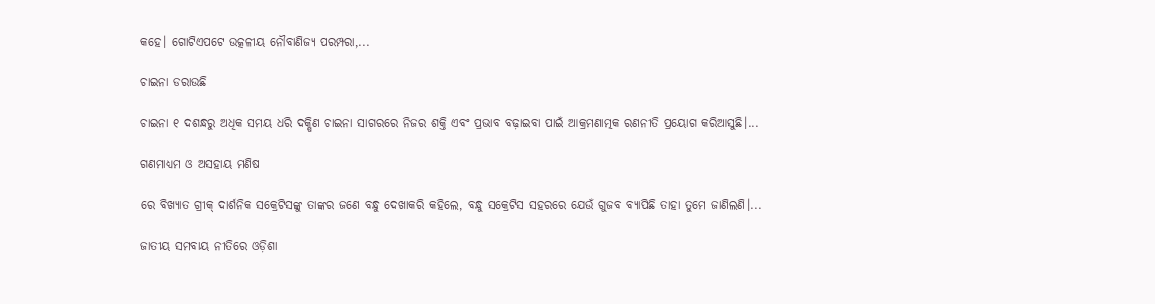କହେ। ଗୋଟିଏପଟେ ଉତ୍କଳୀୟ ନୌବାଣିଜ୍ୟ ପରମ୍ପରା,...

ଚାଇନା ଡରାଉଛି

ଚାଇନା ୧ ଦଶନ୍ଧରୁ ଅଧିକ ସମୟ ଧରି ଦକ୍ଷିଣ ଚାଇନା ସାଗରରେ ନିଜର ଶକ୍ତି ଏବଂ ପ୍ରଭାବ ବଢ଼ାଇବା ପାଇଁ ଆକ୍ରମଣାତ୍ମକ ରଣନୀତି ପ୍ରୟୋଗ କରିଆସୁଛି।...

ଗଣମାଧ୍ୟମ ଓ ଅସହାୟ ମଣିଷ

ରେ ବିଖ୍ୟାତ ଗ୍ରୀକ୍‌ ଦାର୍ଶନିକ ସକ୍ରେଟିସଙ୍କୁ ତାଙ୍କର ଜଣେ ବନ୍ଧୁ ଦେଖାକରି କହିଲେ, ବନ୍ଧୁ ସକ୍ରେଟିସ ସହରରେ ଯେଉଁ ଗୁଜବ ବ୍ୟାପିଛି ତାହା ତୁମେ ଜାଣିଲଣି।...

ଜାତୀୟ ସମବାୟ ନୀତିରେ ଓଡ଼ିଶା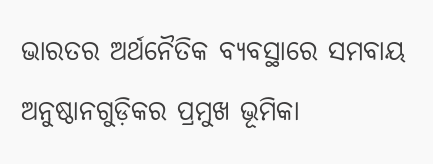ଭାରତର ଅର୍ଥନୈତିକ ବ୍ୟବସ୍ଥାରେ ସମବାୟ ଅନୁଷ୍ଠାନଗୁଡ଼ିକର ପ୍ରମୁଖ ଭୂମିକା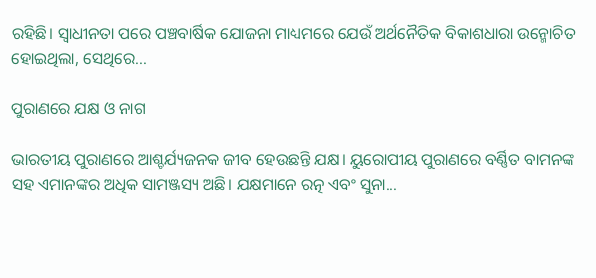ରହିଛି। ସ୍ବାଧୀନତା ପରେ ପଞ୍ଚବାର୍ଷିକ ଯୋଜନା ମାଧ୍ୟମରେ ଯେଉଁ ଅର୍ଥନୈତିକ ବିକାଶଧାରା ଉନ୍ମୋଚିତ ହୋଇଥିଲା, ସେଥିରେ...

ପୁରାଣରେ ଯକ୍ଷ ଓ ନାଗ

ଭାରତୀୟ ପୁରାଣରେ ଆଶ୍ଚର୍ଯ୍ୟଜନକ ଜୀବ ହେଉଛନ୍ତି ଯକ୍ଷ। ୟୁରୋପୀୟ ପୁରାଣରେ ବର୍ଣ୍ଣିତ ବାମନଙ୍କ ସହ ଏମାନଙ୍କର ଅଧିକ ସାମଞ୍ଜସ୍ୟ ଅଛି। ଯକ୍ଷମାନେ ରତ୍ନ ଏବଂ ସୁନା...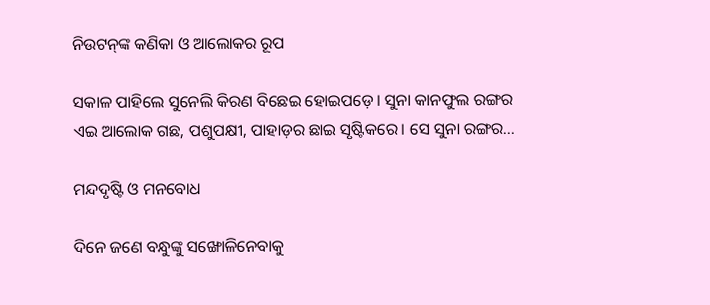ନିଉଟନ୍‌ଙ୍କ କଣିକା ଓ ଆଲୋକର ରୂପ

ସକାଳ ପାହିଲେ ସୁନେଲି କିରଣ ବିଛେଇ ହୋଇପଡ଼େ। ସୁନା କାନଫୁଲ ରଙ୍ଗର ଏଇ ଆଲୋକ ଗଛ, ପଶୁପକ୍ଷୀ, ପାହାଡ଼ର ଛାଇ ସୃଷ୍ଟିକରେ। ସେ ସୁନା ରଙ୍ଗର...

ମନ୍ଦଦୃଷ୍ଟି ଓ ମନବୋଧ

ଦିନେ ଜଣେ ବନ୍ଧୁଙ୍କୁ ସଙ୍ଖୋଳିନେବାକୁ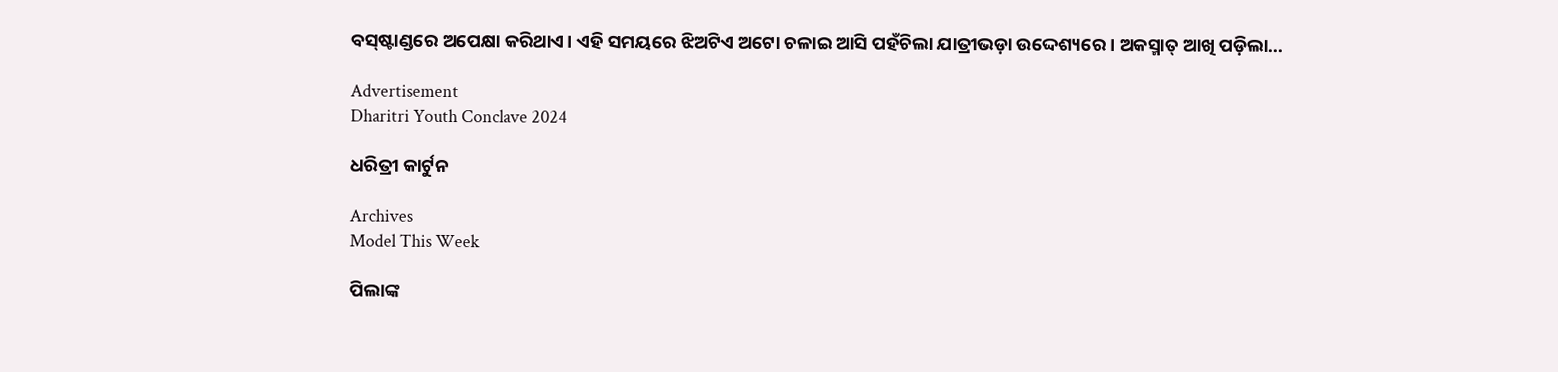ବସ୍‌ଷ୍ଟାଣ୍ଡରେ ଅପେକ୍ଷା କରିଥାଏ। ଏହି ସମୟରେ ଝିଅଟିଏ ଅଟୋ ଚଳାଇ ଆସି ପହଁଚିଲା ଯାତ୍ରୀଭଡ଼ା ଉଦ୍ଦେଶ୍ୟରେ। ଅକସ୍ମାତ୍‌ ଆଖି ପଡ଼ିଲା...

Advertisement
Dharitri Youth Conclave 2024

ଧରିତ୍ରୀ କାର୍ଟୁନ

Archives
Model This Week

ପିଲାଙ୍କ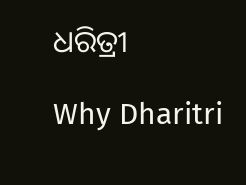ଧରିତ୍ରୀ

Why Dharitri